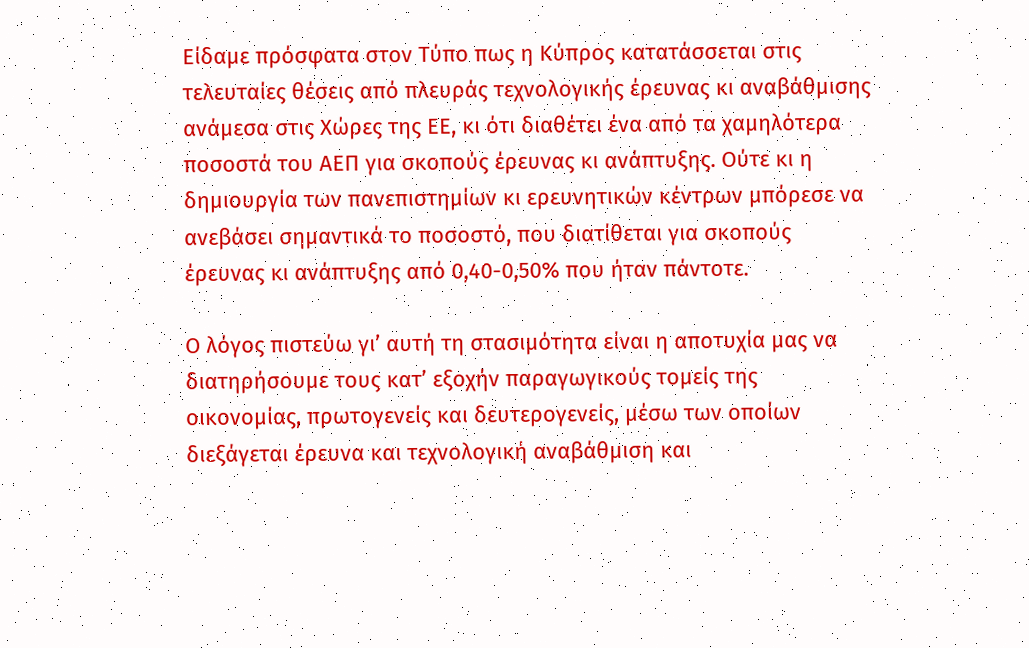Είδαμε πρόσφατα στον Τύπο πως η Κύπρος κατατάσσεται στις τελευταίες θέσεις από πλευράς τεχνολογικής έρευνας κι αναβάθμισης ανάμεσα στις Χώρες της ΕΕ, κι ότι διαθέτει ένα από τα χαμηλότερα ποσοστά του ΑΕΠ για σκοπούς έρευνας κι ανάπτυξης. Ούτε κι η δημιουργία των πανεπιστημίων κι ερευνητικών κέντρων μπόρεσε να ανεβάσει σημαντικά το ποσοστό, που διατίθεται για σκοπούς έρευνας κι ανάπτυξης από 0,40-0,50% που ήταν πάντοτε.

Ο λόγος πιστεύω γι’ αυτή τη στασιμότητα είναι η αποτυχία μας να διατηρήσουμε τους κατ’ εξοχήν παραγωγικούς τομείς της οικονομίας, πρωτογενείς και δευτερογενείς, μέσω των οποίων διεξάγεται έρευνα και τεχνολογική αναβάθμιση και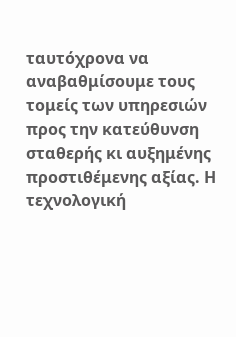ταυτόχρονα να αναβαθμίσουμε τους τομείς των υπηρεσιών προς την κατεύθυνση σταθερής κι αυξημένης προστιθέμενης αξίας. Η τεχνολογική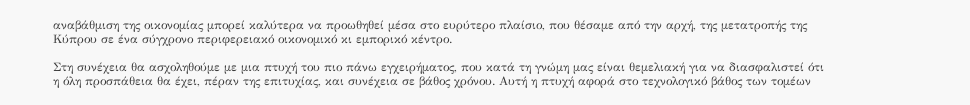αναβάθμιση της οικονομίας μπορεί καλύτερα να προωθηθεί μέσα στο ευρύτερο πλαίσιο, που θέσαμε από την αρχή, της μετατροπής της Κύπρου σε ένα σύγχρονο περιφερειακό οικονομικό κι εμπορικό κέντρο.

Στη συνέχεια θα ασχοληθούμε με μια πτυχή του πιο πάνω εγχειρήματος, που κατά τη γνώμη μας είναι θεμελιακή για να διασφαλιστεί ότι η όλη προσπάθεια θα έχει, πέραν της επιτυχίας, και συνέχεια σε βάθος χρόνου. Αυτή η πτυχή αφορά στο τεχνολογικό βάθος των τομέων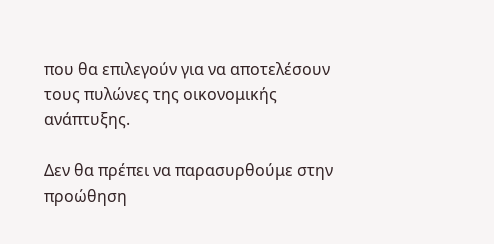που θα επιλεγούν για να αποτελέσουν τους πυλώνες της οικονομικής ανάπτυξης.

Δεν θα πρέπει να παρασυρθούμε στην προώθηση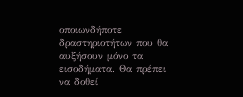οποιωνδήποτε δραστηριοτήτων που θα αυξήσουν μόνο τα εισοδήματα. Θα πρέπει να δοθεί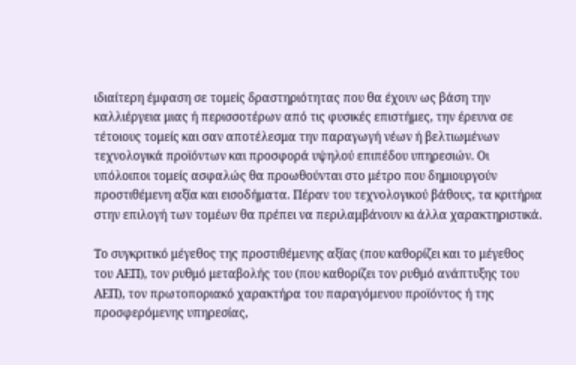ιδιαίτερη έμφαση σε τομείς δραστηριότητας που θα έχουν ως βάση την καλλιέργεια μιας ή περισσοτέρων από τις φυσικές επιστήμες, την έρευνα σε τέτοιους τομείς και σαν αποτέλεσμα την παραγωγή νέων ή βελτιωμένων τεχνολογικά προϊόντων και προσφορά υψηλού επιπέδου υπηρεσιών. Οι υπόλοιποι τομείς ασφαλώς θα προωθούνται στο μέτρο που δημιουργούν προστιθέμενη αξία και εισοδήματα. Πέραν του τεχνολογικού βάθους, τα κριτήρια στην επιλογή των τομέων θα πρέπει να περιλαμβάνουν κι άλλα χαρακτηριστικά.

Το συγκριτικό μέγεθος της προστιθέμενης αξίας (που καθορίζει και το μέγεθος του ΑΕΠ), τον ρυθμό μεταβολής του (που καθορίζει τον ρυθμό ανάπτυξης του ΑΕΠ), τον πρωτοποριακό χαρακτήρα του παραγόμενου προϊόντος ή της προσφερόμενης υπηρεσίας,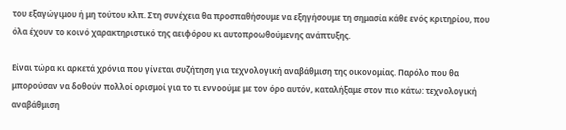του εξαγώγιμου ή μη τούτου κλπ. Στη συνέχεια θα προσπαθήσουμε να εξηγήσουμε τη σημασία κάθε ενός κριτηρίου, που όλα έχουν το κοινό χαρακτηριστικό της αειφόρου κι αυτοπροωθούμενης ανάπτυξης.

Είναι τώρα κι αρκετά χρόνια που γίνεται συζήτηση για τεχνολογική αναβάθμιση της οικονομίας. Παρόλο που θα μπορούσαν να δοθούν πολλοί ορισμοί για το τι εννοούμε με τον όρο αυτόν, καταλήξαμε στον πιο κάτω: τεχνολογική αναβάθμιση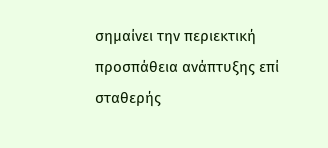σημαίνει την περιεκτική προσπάθεια ανάπτυξης επί σταθερής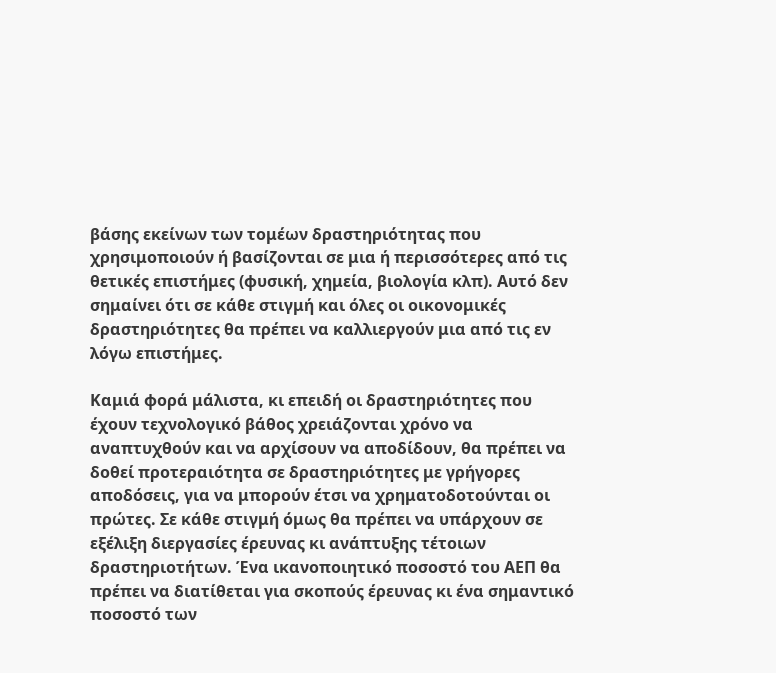βάσης εκείνων των τομέων δραστηριότητας που χρησιμοποιούν ή βασίζονται σε μια ή περισσότερες από τις θετικές επιστήμες (φυσική, χημεία, βιολογία κλπ). Αυτό δεν σημαίνει ότι σε κάθε στιγμή και όλες οι οικονομικές δραστηριότητες θα πρέπει να καλλιεργούν μια από τις εν λόγω επιστήμες.

Καμιά φορά μάλιστα, κι επειδή οι δραστηριότητες που έχουν τεχνολογικό βάθος χρειάζονται χρόνο να αναπτυχθούν και να αρχίσουν να αποδίδουν, θα πρέπει να δοθεί προτεραιότητα σε δραστηριότητες με γρήγορες αποδόσεις, για να μπορούν έτσι να χρηματοδοτούνται οι πρώτες. Σε κάθε στιγμή όμως θα πρέπει να υπάρχουν σε εξέλιξη διεργασίες έρευνας κι ανάπτυξης τέτοιων δραστηριοτήτων. Ένα ικανοποιητικό ποσοστό του ΑΕΠ θα πρέπει να διατίθεται για σκοπούς έρευνας κι ένα σημαντικό ποσοστό των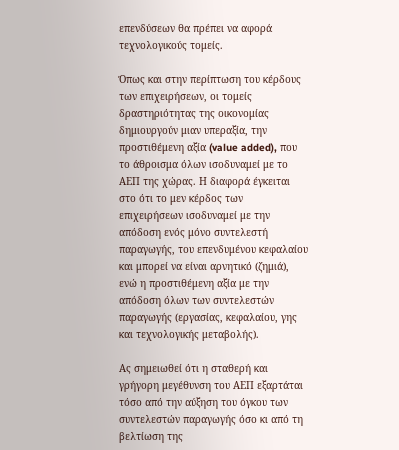επενδύσεων θα πρέπει να αφορά τεχνολογικούς τομείς.

Όπως και στην περίπτωση του κέρδους των επιχειρήσεων, οι τομείς δραστηριότητας της οικονομίας δημιουργούν μιαν υπεραξία, την προστιθέμενη αξία (value added), που το άθροισμα όλων ισοδυναμεί με το ΑΕΠ της χώρας. Η διαφορά έγκειται στο ότι το μεν κέρδος των επιχειρήσεων ισοδυναμεί με την απόδοση ενός μόνο συντελεστή παραγωγής, του επενδυμένου κεφαλαίου και μπορεί να είναι αρνητικό (ζημιά), ενώ η προστιθέμενη αξία με την απόδοση όλων των συντελεστών παραγωγής (εργασίας, κεφαλαίου, γης και τεχνολογικής μεταβολής).

Ας σημειωθεί ότι η σταθερή και γρήγορη μεγέθυνση του ΑΕΠ εξαρτάται τόσο από την αύξηση του όγκου των συντελεστών παραγωγής όσο κι από τη βελτίωση της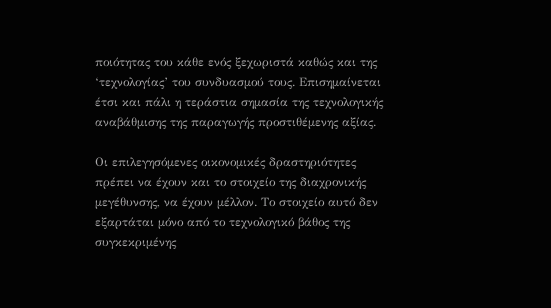ποιότητας του κάθε ενός ξεχωριστά καθώς και της ‘τεχνολογίας’ του συνδυασμού τους. Επισημαίνεται έτσι και πάλι η τεράστια σημασία της τεχνολογικής αναβάθμισης της παραγωγής προστιθέμενης αξίας.

Οι επιλεγησόμενες οικονομικές δραστηριότητες πρέπει να έχουν και το στοιχείο της διαχρονικής μεγέθυνσης, να έχουν μέλλον. Το στοιχείο αυτό δεν εξαρτάται μόνο από το τεχνολογικό βάθος της συγκεκριμένης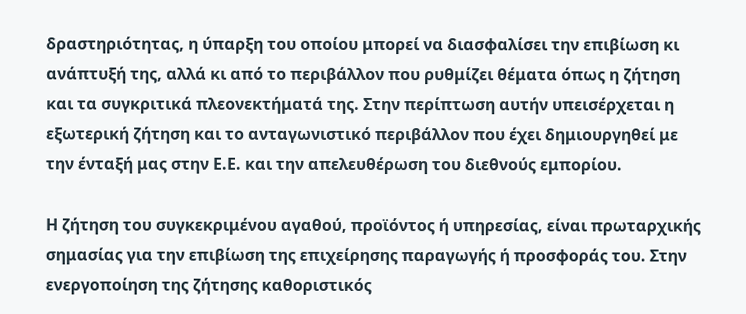δραστηριότητας, η ύπαρξη του οποίου μπορεί να διασφαλίσει την επιβίωση κι ανάπτυξή της, αλλά κι από το περιβάλλον που ρυθμίζει θέματα όπως η ζήτηση και τα συγκριτικά πλεονεκτήματά της. Στην περίπτωση αυτήν υπεισέρχεται η εξωτερική ζήτηση και το ανταγωνιστικό περιβάλλον που έχει δημιουργηθεί με την ένταξή μας στην Ε.Ε. και την απελευθέρωση του διεθνούς εμπορίου.

Η ζήτηση του συγκεκριμένου αγαθού, προϊόντος ή υπηρεσίας, είναι πρωταρχικής σημασίας για την επιβίωση της επιχείρησης παραγωγής ή προσφοράς του. Στην ενεργοποίηση της ζήτησης καθοριστικός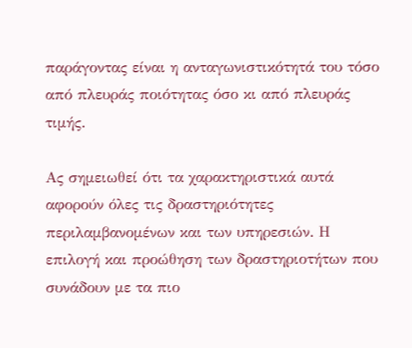παράγοντας είναι η ανταγωνιστικότητά του τόσο από πλευράς ποιότητας όσο κι από πλευράς τιμής.

Ας σημειωθεί ότι τα χαρακτηριστικά αυτά αφορούν όλες τις δραστηριότητες περιλαμβανομένων και των υπηρεσιών. Η επιλογή και προώθηση των δραστηριοτήτων που συνάδουν με τα πιο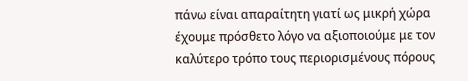πάνω είναι απαραίτητη γιατί ως μικρή χώρα έχουμε πρόσθετο λόγο να αξιοποιούμε με τον καλύτερο τρόπο τους περιορισμένους πόρους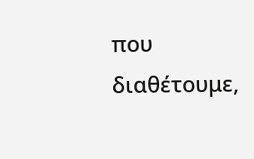που διαθέτουμε,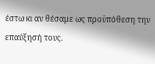έστω κι αν θέσαμε ως προϋπόθεση την επαύξησή τους.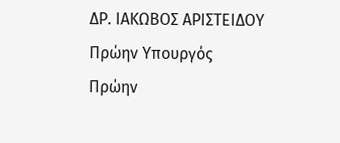ΔΡ. ΙΑΚΩΒΟΣ ΑΡΙΣΤΕΙΔΟΥ
Πρώην Υπουργός
Πρώην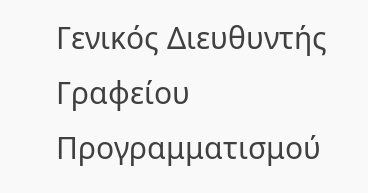Γενικός Διευθυντής Γραφείου Προγραμματισμού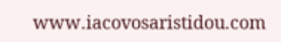www.iacovosaristidou.com